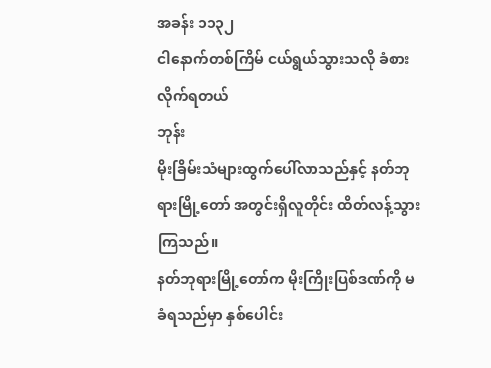အခန်း ၁၁၃၂
ငါနောက်တစ်ကြိမ် ငယ်ရွယ်သွားသလို ခံစားလိုက်ရတယ်
ဘုန်း
မိုးခြိမ်းသံများထွက်ပေါ်လာသည်နှင့် နတ်ဘုရားမြို့တော် အတွင်းရှိလူတိုင်း ထိတ်လန့်သွားကြသည်။
နတ်ဘုရားမြို့တော်က မိုးကြိုးပြစ်ဒဏ်ကို မခံရသည်မှာ နှစ်ပေါင်း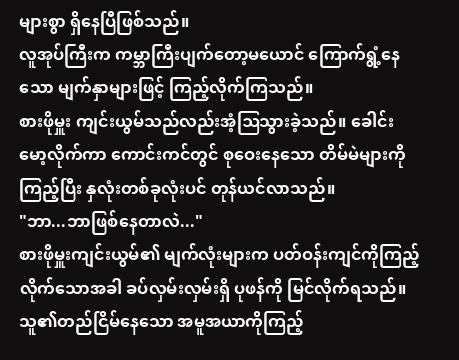များစွာ ရှိနေပြီဖြစ်သည်။
လူအုပ်ကြီးက ကမ္ဘာကြီးပျက်တော့မယောင် ကြောက်ရွံ့နေသော မျက်နှာများဖြင့် ကြည့်လိုက်ကြသည်။
စားဖိုမှူး ကျင်းယွမ်သည်လည်းအံ့ဩသွားခဲ့သည်။ ခေါင်းမော့လိုက်ကာ ကောင်းကင်တွင် စုဝေးနေသော တိမ်မဲများကိုကြည့်ပြီး နှလုံးတစ်ခုလုံးပင် တုန်ယင်လာသည်။
"ဘာ...ဘာဖြစ်နေတာလဲ..."
စားဖိုမှူးကျင်းယွမ်၏ မျက်လုံးများက ပတ်ဝန်းကျင်ကိုကြည့်လိုက်သောအခါ ခပ်လှမ်းလှမ်းရှိ ပုဖန်ကို မြင်လိုက်ရသည်။ သူ၏တည်ငြိမ်နေသော အမူအယာကိုကြည့်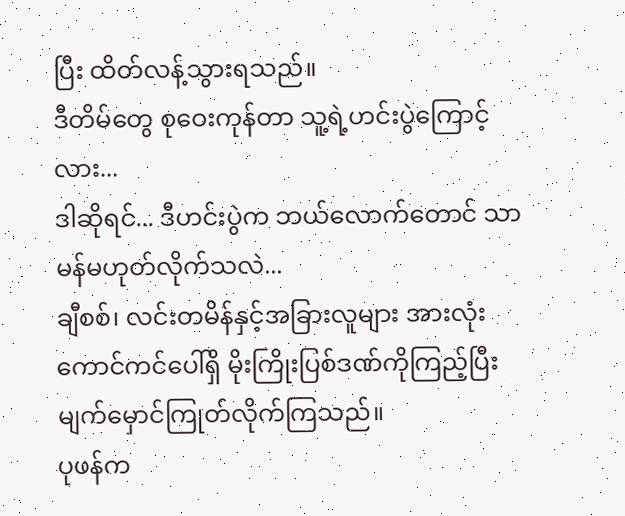ပြီး ထိတ်လန့်သွားရသည်။
ဒီတိမ်တွေ စုဝေးကုန်တာ သူ့ရဲ့ဟင်းပွဲကြောင့်လား...
ဒါဆိုရင်... ဒီဟင်းပွဲက ဘယ်လောက်တောင် သာမန်မဟုတ်လိုက်သလဲ...
ချီစစ်၊ လင်းတမိန်နှင့်အခြားလူများ အားလုံးကောင်ကင်ပေါ်ရှိ မိုးကြိုးပြစ်ဒဏ်ကိုကြည့်ပြီး မျက်မှောင်ကြုတ်လိုက်ကြသည်။
ပုဖန်က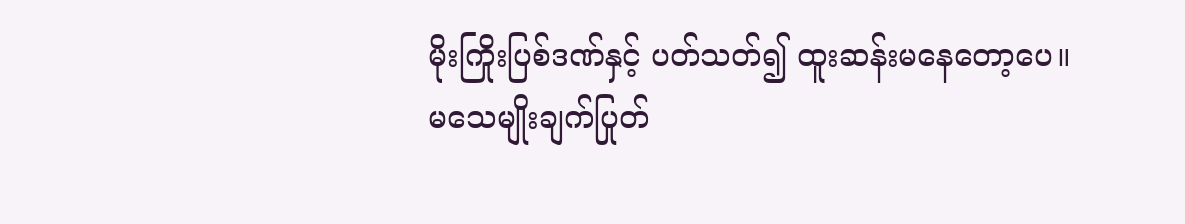မိုးကြိုးပြစ်ဒဏ်နှင့် ပတ်သတ်၍ ထူးဆန်းမနေတော့ပေ။
မသေမျိုးချက်ပြုတ်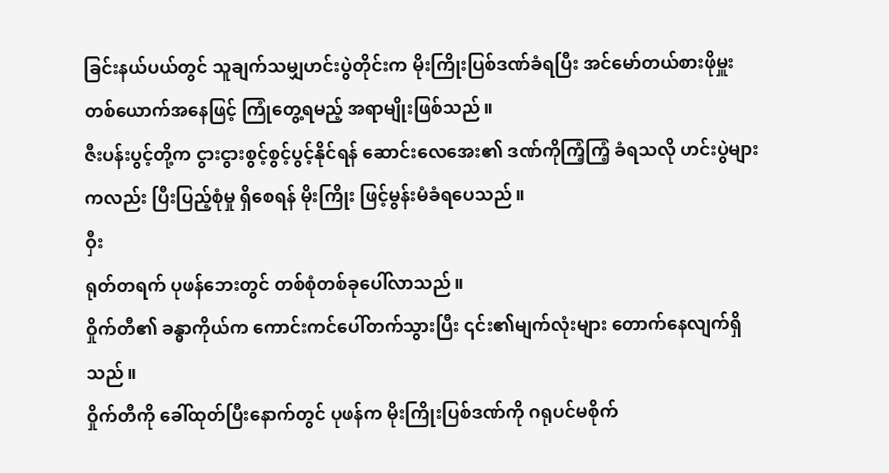ခြင်းနယ်ပယ်တွင် သူချက်သမျှဟင်းပွဲတိုင်းက မိုးကြိုးပြစ်ဒဏ်ခံရပြီး အင်မော်တယ်စားဖိုမှူးတစ်ယောက်အနေဖြင့် ကြုံတွေ့ရမည့် အရာမျိုးဖြစ်သည်။
ဇီးပန်းပွင့်တို့က ငွားငွားစွင့်စွင့်ပွင့်နိုင်ရန် ဆောင်းလေအေး၏ ဒဏ်ကိုကြံ့ကြံ့ ခံရသလို ဟင်းပွဲများကလည်း ပြီးပြည့်စုံမှု ရှိစေရန် မိုးကြိုး ဖြင့်မွန်းမံခံရပေသည်။
ဝှီး
ရုတ်တရက် ပုဖန်ဘေးတွင် တစ်စုံတစ်ခုပေါ်လာသည်။
ဝှိုက်တီ၏ ခန္ဓာကိုယ်က ကောင်းကင်ပေါ်တက်သွားပြီး ၎င်း၏မျက်လုံးများ တောက်နေလျက်ရှိသည်။
ဝှိုက်တီကို ခေါ်ထုတ်ပြီးနောက်တွင် ပုဖန်က မိုးကြိုးပြစ်ဒဏ်ကို ဂရုပင်မစိုက်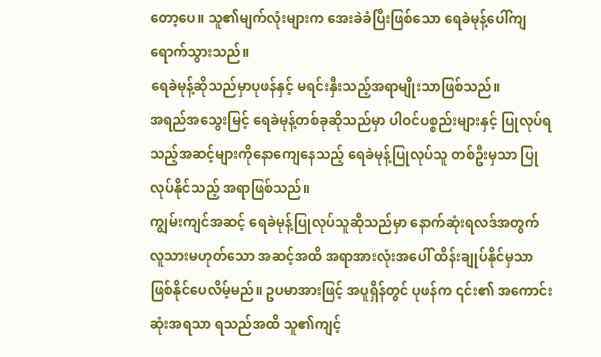တော့ပေ။ သူ၏မျက်လုံးများက အေးခဲခံပြီးဖြစ်သော ရေခဲမုန့်ပေါ်ကျရောက်သွားသည်။
ရေခဲမုန့်ဆိုသည်မှာပုဖန်နှင့် မရင်းနှီးသည့်အရာမျိုးသာဖြစ်သည်။
အရည်အသွေးမြင့် ရေခဲမုန့်တစ်ခုဆိုသည်မှာ ပါဝင်ပစ္စည်းများနှင့် ပြုလုပ်ရသည့်အဆင့်များကိုနောကျေနေသည့် ရေခဲမုန့်ပြုလုပ်သူ တစ်ဦးမှသာ ပြုလုပ်နိုင်သည့် အရာဖြစ်သည်။
ကျွမ်းကျင်အဆင့် ရေခဲမုန့်ပြုလုပ်သူဆိုသည်မှာ နောက်ဆုံးရလဒ်အတွက် လူသားမဟုတ်သော အဆင့်အထိ အရာအားလုံးအပေါ် ထိန်းချုပ်နိုင်မှသာ ဖြစ်နိုင်ပေလိမ့်မည်။ ဥပမာအားဖြင့် အပူရှိန်တွင် ပုဖန်က ၎င်း၏ အကောင်းဆုံးအရသာ ရသည်အထိ သူ၏ကျင့်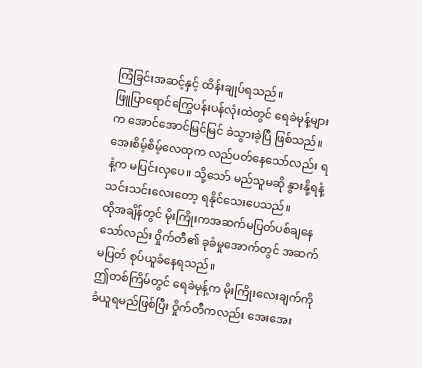ကြံခြင်းအဆင့်နှင့် ထိန်းချုပ်ရသည်။
ဖြူပြာရောင်ကြွေပန်းပန်လုံးထဲတွင် ရေခဲမုန့်များက အောင်အောင်မြင်မြင် ခဲသွားခဲ့ပြီ ဖြစ်သည်။
အေးစိမ့်စိမ့်လေထုက လည်ပတ်နေသော်လည်း ရနံ့က မပြင်းလှပေ။ သို့သော် မည်သူမဆို နွားနို့ရနံ့သင်းသင်းလေးတော့ ရနိုင်သေးပေသည်။
ထိုအချိန်တွင် မိုးကြိုးကအဆက်မပြတ်ပစ်ချနေသော်လည်း ဝှိုက်တီ၏ ခုခံမှုအောက်တွင် အဆက်မပြတ် စုပ်ယူခံနေရသည်။
ဤတစ်ကြိမ်တွင် ရေခဲမုန့်က မိုးကြိုးလေးချက်ကို ခံယူရမည်ဖြစ်ပြီး ဝှိုက်တီကလည်း အေးအေး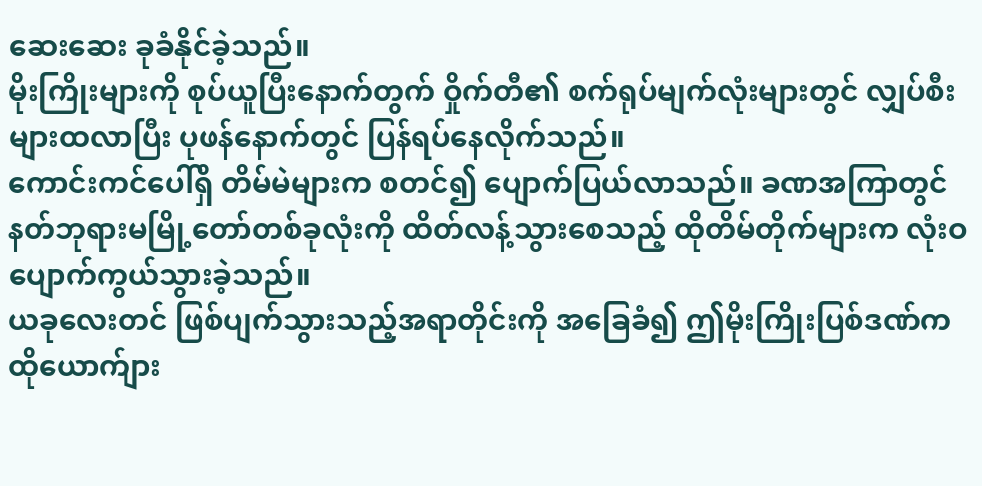ဆေးဆေး ခုခံနိုင်ခဲ့သည်။
မိုးကြိုးများကို စုပ်ယူပြီးနောက်တွက် ဝှိုက်တီ၏ စက်ရုပ်မျက်လုံးများတွင် လျှပ်စီးများထလာပြီး ပုဖန်နောက်တွင် ပြန်ရပ်နေလိုက်သည်။
ကောင်းကင်ပေါ်ရှိ တိမ်မဲများက စတင်၍ ပျောက်ပြယ်လာသည်။ ခဏအကြာတွင် နတ်ဘုရားမမြို့တော်တစ်ခုလုံးကို ထိတ်လန့်သွားစေသည့် ထိုတိမ်တိုက်များက လုံးဝပျောက်ကွယ်သွားခဲ့သည်။
ယခုလေးတင် ဖြစ်ပျက်သွားသည့်အရာတိုင်းကို အခြေခံ၍ ဤမိုးကြိုးပြစ်ဒဏ်က ထိုယောက်ျား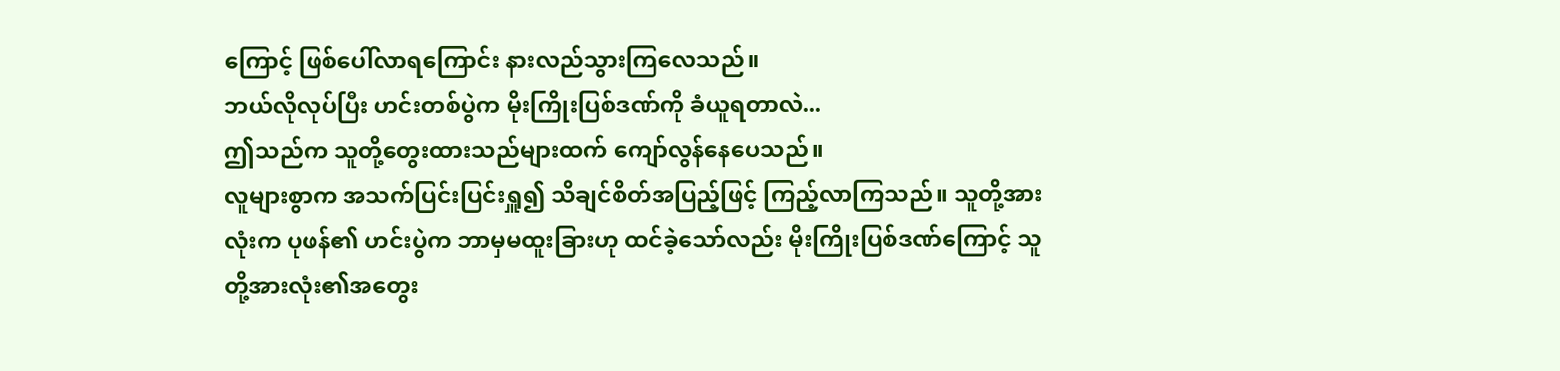ကြောင့် ဖြစ်ပေါ်လာရကြောင်း နားလည်သွားကြလေသည်။
ဘယ်လိုလုပ်ပြီး ဟင်းတစ်ပွဲက မိုးကြိုးပြစ်ဒဏ်ကို ခံယူရတာလဲ...
ဤသည်က သူတို့တွေးထားသည်များထက် ကျော်လွန်နေပေသည်။
လူများစွာက အသက်ပြင်းပြင်းရှူ၍ သိချင်စိတ်အပြည့်ဖြင့် ကြည့်လာကြသည်။ သူတို့အားလုံးက ပုဖန်၏ ဟင်းပွဲက ဘာမှမထူးခြားဟု ထင်ခဲ့သော်လည်း မိုးကြိုးပြစ်ဒဏ်ကြောင့် သူတို့အားလုံး၏အတွေး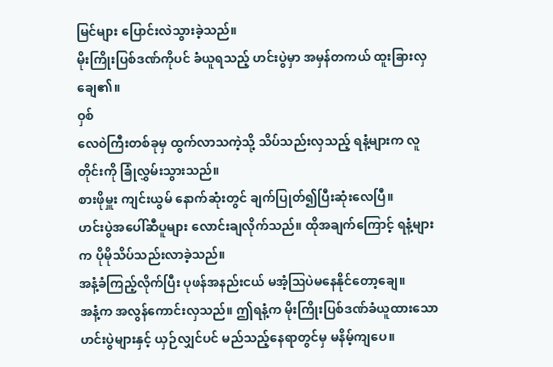မြင်များ ပြောင်းလဲသွားခဲ့သည်။
မိုးကြိုးပြစ်ဒဏ်ကိုပင် ခံယူရသည့် ဟင်းပွဲမှာ အမှန်တကယ် ထူးခြားလှချေ၏။
ဝှစ်
လေဝဲကြီးတစ်ခုမှ ထွက်လာသကဲ့သို့ သိပ်သည်းလှသည့် ရနံ့များက လူတိုင်းကို ခြုံလွှမ်းသွားသည်။
စားဖိုမှူး ကျင်းယွမ် နောက်ဆုံးတွင် ချက်ပြုတ်၍ပြီးဆုံးလေပြီ။
ဟင်းပွဲအပေါ်ဆီပူများ လောင်းချလိုက်သည်။ ထိုအချက်ကြောင့် ရနံ့များက ပိုမိုသိပ်သည်းလာခဲ့သည်။
အနံ့ခံကြည့်လိုက်ပြီး ပုဖန်အနည်းငယ် မအံ့ဩပဲမနေနိုင်တော့ချေ။
အနံ့က အလွန်ကောင်းလှသည်။ ဤရနံ့က မိုးကြိုးပြစ်ဒဏ်ခံယူထားသော ဟင်းပွဲများနှင့် ယှဉ်လျှင်ပင် မည်သည့်နေရာတွင်မှ မနိမ့်ကျပေ။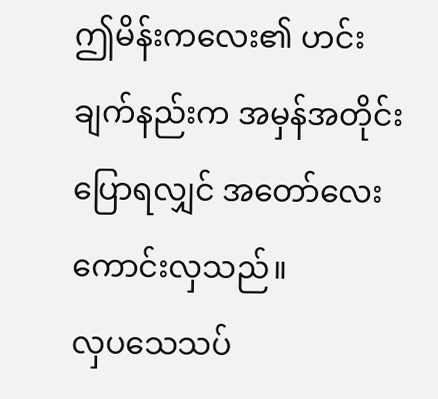ဤမိန်းကလေး၏ ဟင်းချက်နည်းက အမှန်အတိုင်းပြောရလျှင် အတော်လေးကောင်းလှသည်။
လှပသေသပ်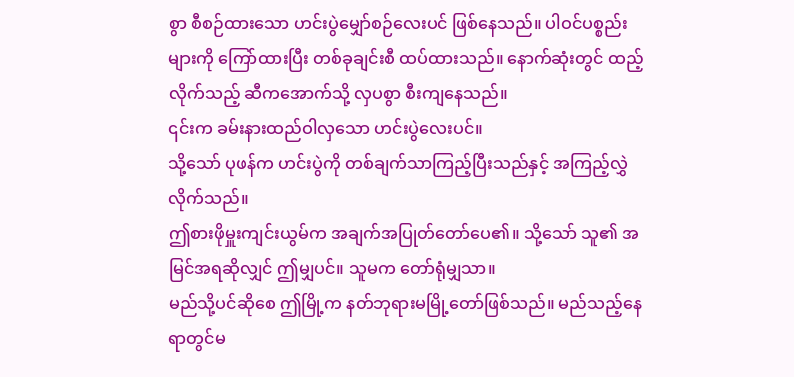စွာ စီစဉ်ထားသော ဟင်းပွဲမျှော်စဉ်လေးပင် ဖြစ်နေသည်။ ပါဝင်ပစ္စည်းများကို ကြော်ထားပြီး တစ်ခုချင်းစီ ထပ်ထားသည်။ နောက်ဆုံးတွင် ထည့်လိုက်သည့် ဆီကအောက်သို့ လှပစွာ စီးကျနေသည်။
၎င်းက ခမ်းနားထည်ဝါလှသော ဟင်းပွဲလေးပင်။
သို့သော် ပုဖန်က ဟင်းပွဲကို တစ်ချက်သာကြည့်ပြီးသည်နှင့် အကြည့်လွှဲလိုက်သည်။
ဤစားဖိုမှူးကျင်းယွမ်က အချက်အပြုတ်တော်ပေ၏။ သို့သော် သူ၏ အမြင်အရဆိုလျှင် ဤမျှပင်။ သူမက တော်ရုံမျှသာ။
မည်သို့ပင်ဆိုစေ ဤမြို့က နတ်ဘုရားမမြို့တော်ဖြစ်သည်။ မည်သည့်နေရာတွင်မ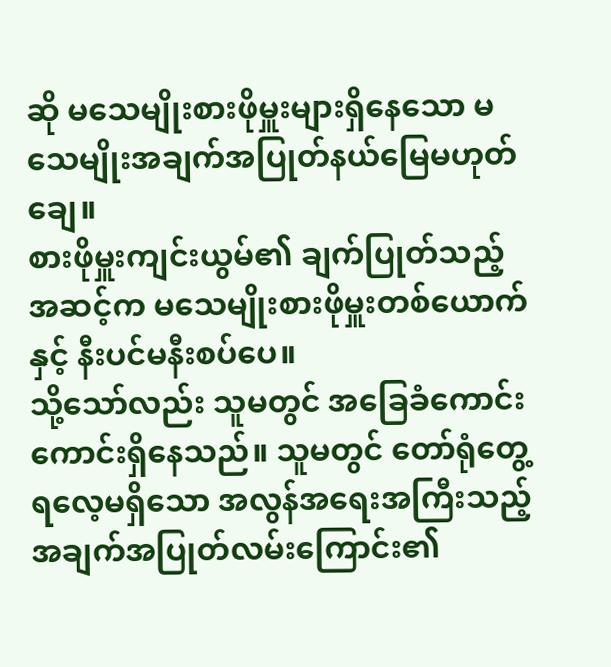ဆို မသေမျိုးစားဖိုမှူးများရှိနေသော မသေမျိုးအချက်အပြုတ်နယ်မြေမဟုတ်ချေ။
စားဖိုမှူးကျင်းယွမ်၏ ချက်ပြုတ်သည့်အဆင့်က မသေမျိုးစားဖိုမှူးတစ်ယောက်နှင့် နီးပင်မနီးစပ်ပေ။
သို့သော်လည်း သူမတွင် အခြေခံကောင်းကောင်းရှိနေသည်။ သူမတွင် တော်ရုံတွေ့ရလေ့မရှိသော အလွန်အရေးအကြီးသည့် အချက်အပြုတ်လမ်းကြောင်း၏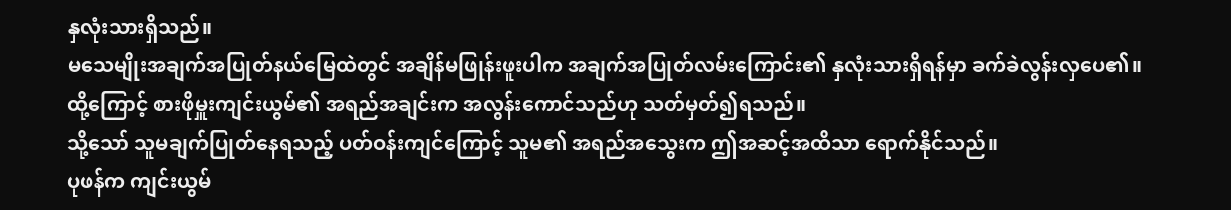နှလုံးသားရှိသည်။
မသေမျိုးအချက်အပြုတ်နယ်မြေထဲတွင် အချိန်မဖြုန်းဖူးပါက အချက်အပြုတ်လမ်းကြောင်း၏ နှလုံးသားရှိရန်မှာ ခက်ခဲလွန်းလှပေ၏။
ထို့ကြောင့် စားဖိုမှူးကျင်းယွမ်၏ အရည်အချင်းက အလွန်းကောင်သည်ဟု သတ်မှတ်၍ရသည်။
သို့သော် သူမချက်ပြုတ်နေရသည့် ပတ်ဝန်းကျင်ကြောင့် သူမ၏ အရည်အသွေးက ဤအဆင့်အထိသာ ရောက်နိုင်သည်။
ပုဖန်က ကျင်းယွမ်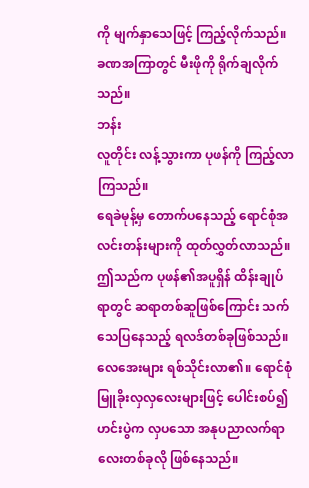ကို မျက်နှာသေဖြင့် ကြည့်လိုက်သည်။ ခဏအကြာတွင် မီးဖိုကို ရိုက်ချလိုက်သည်။
ဘန်း
လူတိုင်း လန့်သွားကာ ပုဖန်ကို ကြည့်လာကြသည်။
ရေခဲမုန့်မှ တောက်ပနေသည့် ရောင်စုံအလင်းတန်းများကို ထုတ်လွှတ်လာသည်။ ဤသည်က ပုဖန်၏အပူရှိန် ထိန်းချုပ်ရာတွင် ဆရာတစ်ဆူဖြစ်ကြောင်း သက်သေပြနေသည့် ရလဒ်တစ်ခုဖြစ်သည်။
လေအေးများ ရစ်သိုင်းလာ၏။ ရောင်စုံမြူခိုးလှလှလေးများဖြင့် ပေါင်းစပ်၍ ဟင်းပွဲက လှပသော အနုပညာလက်ရာလေးတစ်ခုလို ဖြစ်နေသည်။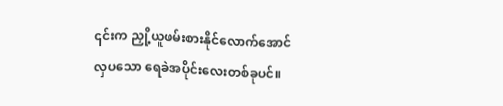၎င်းက ညှို့ယူဖမ်းစားနိုင်လောက်အောင် လှပသော ရေခဲအပိုင်းလေးတစ်ခုပင်။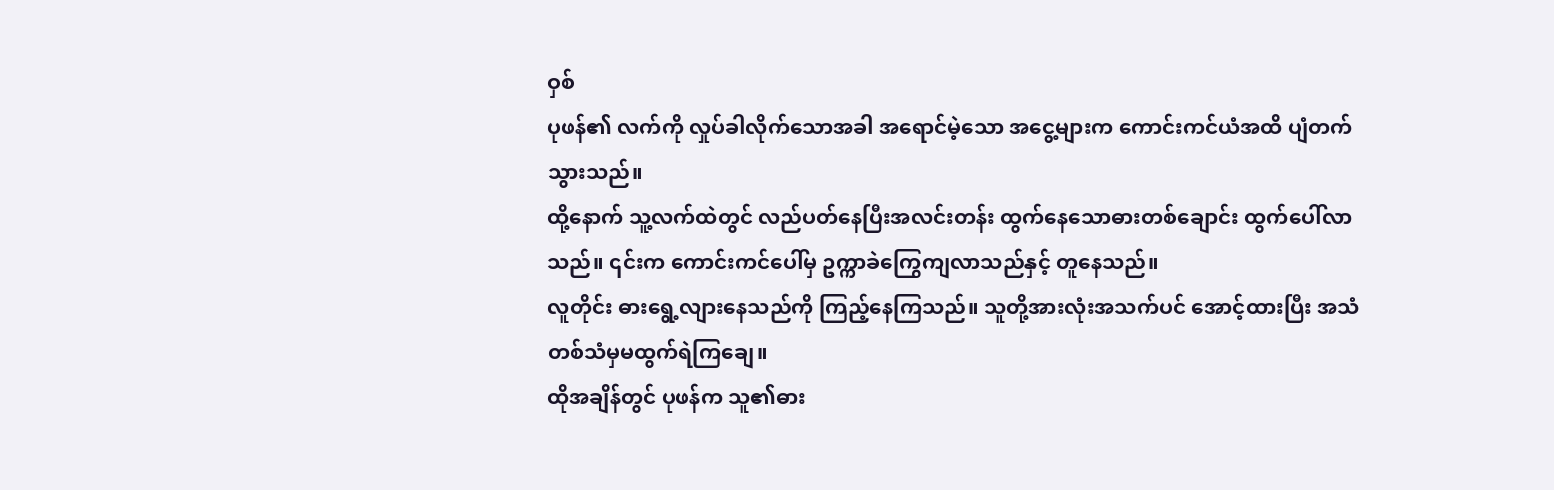ဝှစ်
ပုဖန်၏ လက်ကို လှုပ်ခါလိုက်သောအခါ အရောင်မဲ့သော အငွေ့များက ကောင်းကင်ယံအထိ ပျံတက်သွားသည်။
ထို့နောက် သူ့လက်ထဲတွင် လည်ပတ်နေပြီးအလင်းတန်း ထွက်နေသောဓားတစ်ချောင်း ထွက်ပေါ်လာသည်။ ၎င်းက ကောင်းကင်ပေါ်မှ ဥက္ကာခဲကြွေကျလာသည်နှင့် တူနေသည်။
လူတိုင်း ဓားရွေ့လျားနေသည်ကို ကြည့်နေကြသည်။ သူတို့အားလုံးအသက်ပင် အောင့်ထားပြီး အသံတစ်သံမှမထွက်ရဲကြချေ။
ထိုအချိန်တွင် ပုဖန်က သူ၏ဓား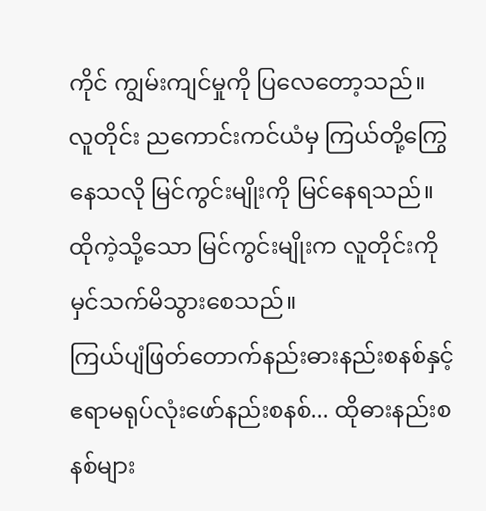ကိုင် ကျွမ်းကျင်မှုကို ပြလေတော့သည်။ လူတိုင်း ညကောင်းကင်ယံမှ ကြယ်တို့ကြွေနေသလို မြင်ကွင်းမျိုးကို မြင်နေရသည်။
ထိုကဲ့သို့သော မြင်ကွင်းမျိုးက လူတိုင်းကို မှင်သက်မိသွားစေသည်။
ကြယ်ပျံဖြတ်တောက်နည်းဓားနည်းစနစ်နှင့် ဧရာမရုပ်လုံးဖော်နည်းစနစ်... ထိုဓားနည်းစနစ်များ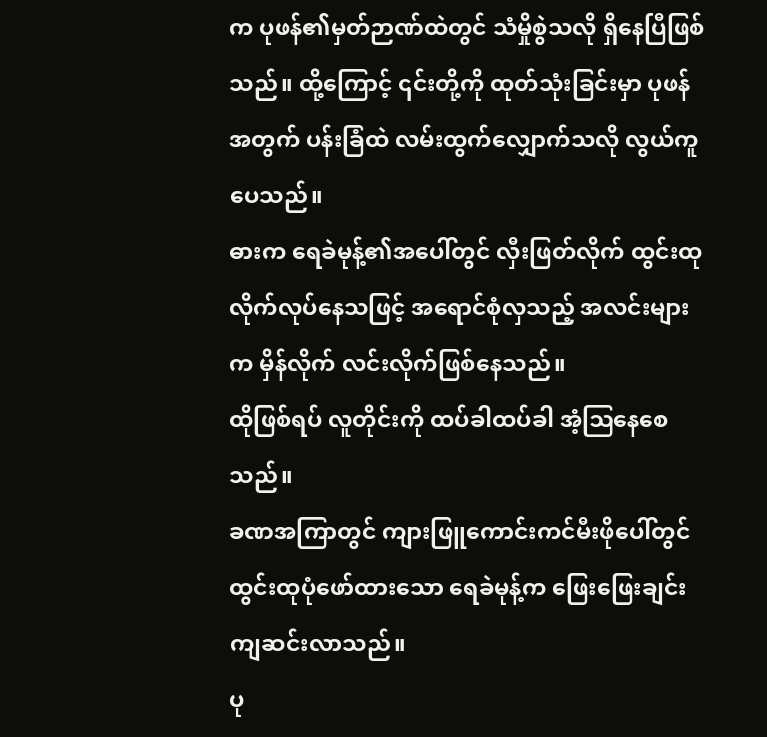က ပုဖန်၏မှတ်ဉာဏ်ထဲတွင် သံမှိုစွဲသလို ရှိနေပြီဖြစ်သည်။ ထို့ကြောင့် ၎င်းတို့ကို ထုတ်သုံးခြင်းမှာ ပုဖန်အတွက် ပန်းခြံထဲ လမ်းထွက်လျှောက်သလို လွယ်ကူပေသည်။
ဓားက ရေခဲမုန့်၏အပေါ်တွင် လှီးဖြတ်လိုက် ထွင်းထုလိုက်လုပ်နေသဖြင့် အရောင်စုံလှသည့် အလင်းများက မှိန်လိုက် လင်းလိုက်ဖြစ်နေသည်။
ထိုဖြစ်ရပ် လူတိုင်းကို ထပ်ခါထပ်ခါ အံ့ဩနေစေသည်။
ခဏအကြာတွင် ကျားဖြူကောင်းကင်မီးဖိုပေါ်တွင် ထွင်းထုပုံဖော်ထားသော ရေခဲမုန့်က ဖြေးဖြေးချင်း ကျဆင်းလာသည်။
ပု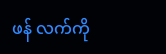ဖန် လက်ကို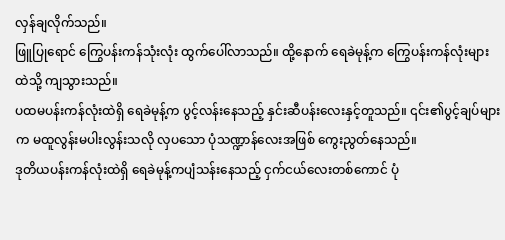လှန်ချလိုက်သည်။
ဖြူပြုရောင် ကြွေပန်းကန်သုံးလုံး ထွက်ပေါ်လာသည်။ ထို့နောက် ရေခဲမုန့်က ကြွေပန်းကန်လုံးများထဲသို့ ကျသွားသည်။
ပထမပန်းကန်လုံးထဲရှိ ရေခဲမုန့်က ပွင့်လန်းနေသည့် နှင်းဆီပန်းလေးနှင့်တူသည်။ ၎င်း၏ပွင့်ချပ်များက မထူလွန်းမပါးလွန်းသလို လှပသော ပုံသဏ္ဍာန်လေးအဖြစ် ကွေးညွတ်နေသည်။
ဒုတိယပန်းကန်လုံးထဲရှိ ရေခဲမုန့်ကပျံသန်းနေသည့် ငှက်ငယ်လေးတစ်ကောင် ပုံ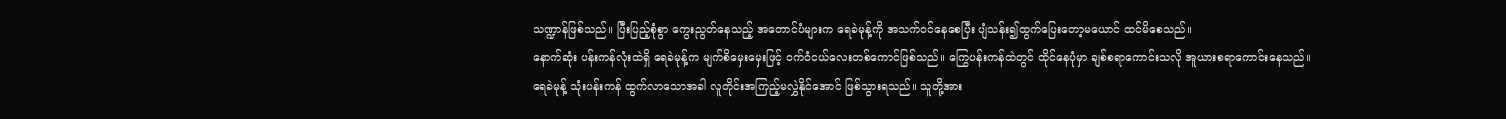သဏ္ဍာန်ဖြစ်သည်။ ပြီးပြည့်စုံစွာ ကွေးညွတ်နေသည့် အတောင်ပံများက ရေခဲမုန့်ကို အသက်ဝင်နေစေပြီး ပျံသန်း၍ထွက်ပြေးတော့မယောင် ထင်မိစေသည်။
နောက်ဆုံး ပန်းကန်လုံးထဲရှိ ရေခဲမုန့်က မျက်စိမှေးမှေးဖြင့် ဝက်ဝံငယ်လေးတစ်ကောင်ဖြစ်သည်။ ကြွေပန်းကန်ထဲတွင် ထိုင်နေပုံမှာ ချစ်စရာကောင်းသလို အူယားစရာကောင်းနေသည်။
ရေခဲမုန့် သုံးပန်းကန် ထွက်လာသောအခါ လူတိုင်းအကြည့်မလွှဲနိုင်အောင် ဖြစ်သွားရသည်။ သူတို့အား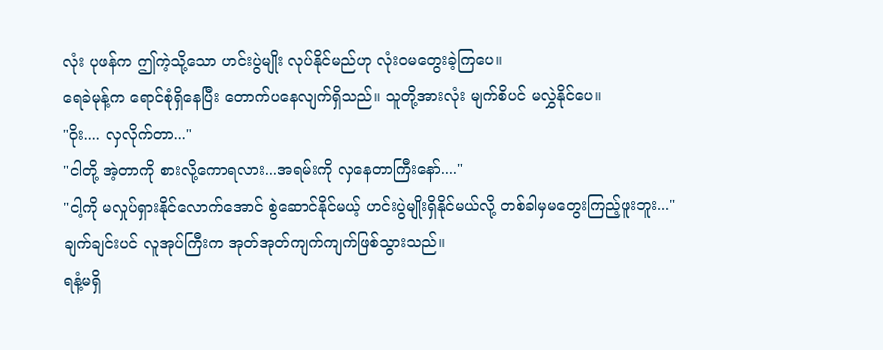လုံး ပုဖန်က ဤကဲ့သို့သော ဟင်းပွဲမျိုး လုပ်နိုင်မည်ဟု လုံးဝမတွေးခဲ့ကြပေ။
ရေခဲမုန့်က ရောင်စုံရှိနေပြီး တောက်ပနေလျက်ရှိသည်။ သူတို့အားလုံး မျက်စိပင် မလွှဲနိုင်ပေ။
"ဝိုး.... လှလိုက်တာ..."
"ငါတို့ အဲ့တာကို စားလို့ကောရလား...အရမ်းကို လှနေတာကြီးနော်...."
"ငါ့ကို မလှုပ်ရှားနိုင်လောက်အောင် စွဲဆောင်နိုင်မယ့် ဟင်းပွဲမျိုးရှိနိုင်မယ်လို့ တစ်ခါမှမတွေးကြည့်ဖူးဘူး..."
ချက်ချင်းပင် လူအုပ်ကြီးက အုတ်အုတ်ကျက်ကျက်ဖြစ်သွားသည်။
ရနံ့မရှိ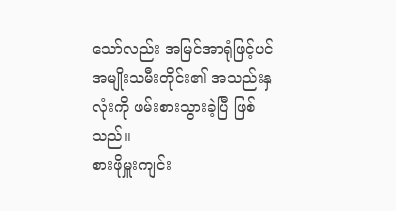သော်လည်း အမြင်အာရုံဖြင့်ပင် အမျိုးသမီးတိုင်း၏ အသည်းနှလုံးကို ဖမ်းစားသွားခဲ့ပြီ ဖြစ်သည်။
စားဖိုမှူးကျင်း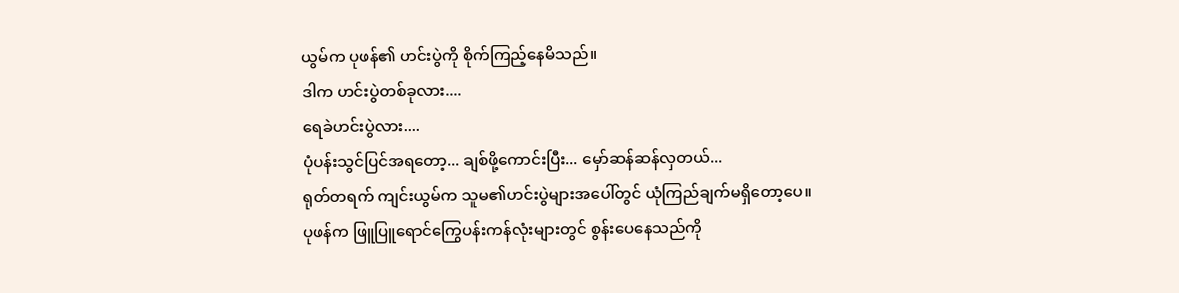ယွမ်က ပုဖန်၏ ဟင်းပွဲကို စိုက်ကြည့်နေမိသည်။
ဒါက ဟင်းပွဲတစ်ခုလား....
ရေခဲဟင်းပွဲလား....
ပုံပန်းသွင်ပြင်အရတော့... ချစ်ဖို့ကောင်းပြီး... မှော်ဆန်ဆန်လှတယ်...
ရုတ်တရက် ကျင်းယွမ်က သူမ၏ဟင်းပွဲများအပေါ်တွင် ယုံကြည်ချက်မရှိတော့ပေ။
ပုဖန်က ဖြူပြူရောင်ကြွေပန်းကန်လုံးများတွင် စွန်းပေနေသည်ကို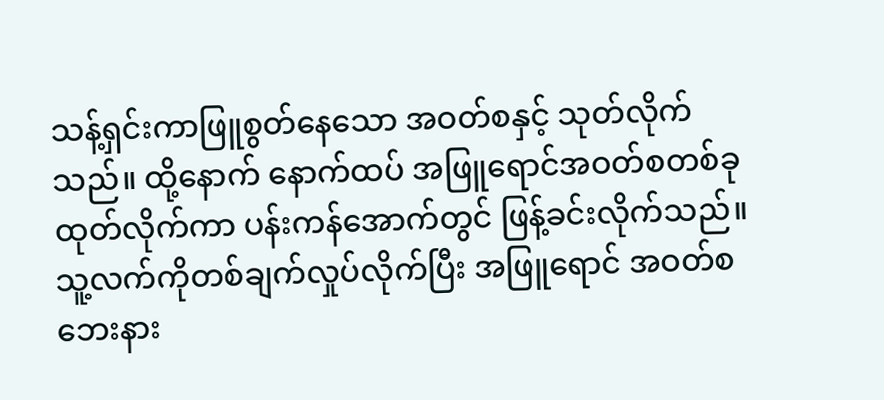သန့်ရှင်းကာဖြူစွတ်နေသော အဝတ်စနှင့် သုတ်လိုက်သည်။ ထို့နောက် နောက်ထပ် အဖြူရောင်အဝတ်စတစ်ခု ထုတ်လိုက်ကာ ပန်းကန်အောက်တွင် ဖြန့်ခင်းလိုက်သည်။ သူ့လက်ကိုတစ်ချက်လှုပ်လိုက်ပြီး အဖြူရောင် အဝတ်စဘေးနား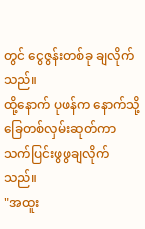တွင် ငွေဇွန်းတစ်ခု ချလိုက်သည်။
ထို့နောက် ပုဖန်က နောက်သို့ ခြေတစ်လှမ်းဆုတ်ကာ သက်ပြင်းဖွဖွချလိုက်သည်။
"အထူး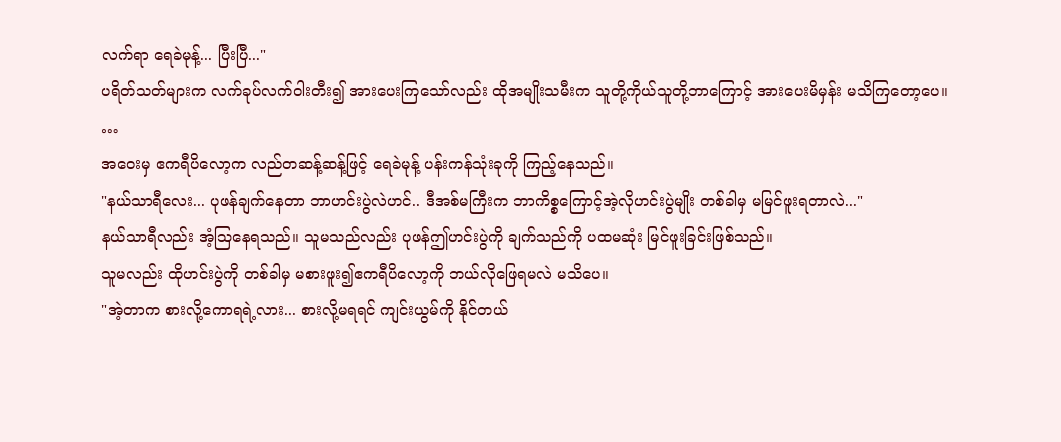လက်ရာ ရေခဲမုန့်... ပြီးပြီ..."
ပရိတ်သတ်များက လက်ခုပ်လက်ဝါးတီး၍ အားပေးကြသော်လည်း ထိုအမျိုးသမီးက သူတို့ကိုယ်သူတို့ဘာကြောင့် အားပေးမိမှန်း မသိကြတော့ပေ။
…
အဝေးမှ ဧကရီပိလော့က လည်တဆန့်ဆန့်ဖြင့် ရေခဲမုန့် ပန်းကန်သုံးခုကို ကြည့်နေသည်။
"နယ်သာရီလေး... ပုဖန်ချက်နေတာ ဘာဟင်းပွဲလဲဟင်.. ဒီအစ်မကြီးက ဘာကိစ္စကြောင့်အဲ့လိုဟင်းပွဲမျိုး တစ်ခါမှ မမြင်ဖူးရတာလဲ..."
နယ်သာရီလည်း အံ့ဩနေရသည်။ သူမသည်လည်း ပုဖန်ဤဟင်းပွဲကို ချက်သည်ကို ပထမဆုံး မြင်ဖူးခြင်းဖြစ်သည်။
သူမလည်း ထိုဟင်းပွဲကို တစ်ခါမှ မစားဖူး၍ဧကရီပိလော့ကို ဘယ်လိုဖြေရမလဲ မသိပေ။
"အဲ့တာက စားလို့ကောရရဲ့လား... စားလို့မရရင် ကျင်းယွမ်ကို နိုင်တယ်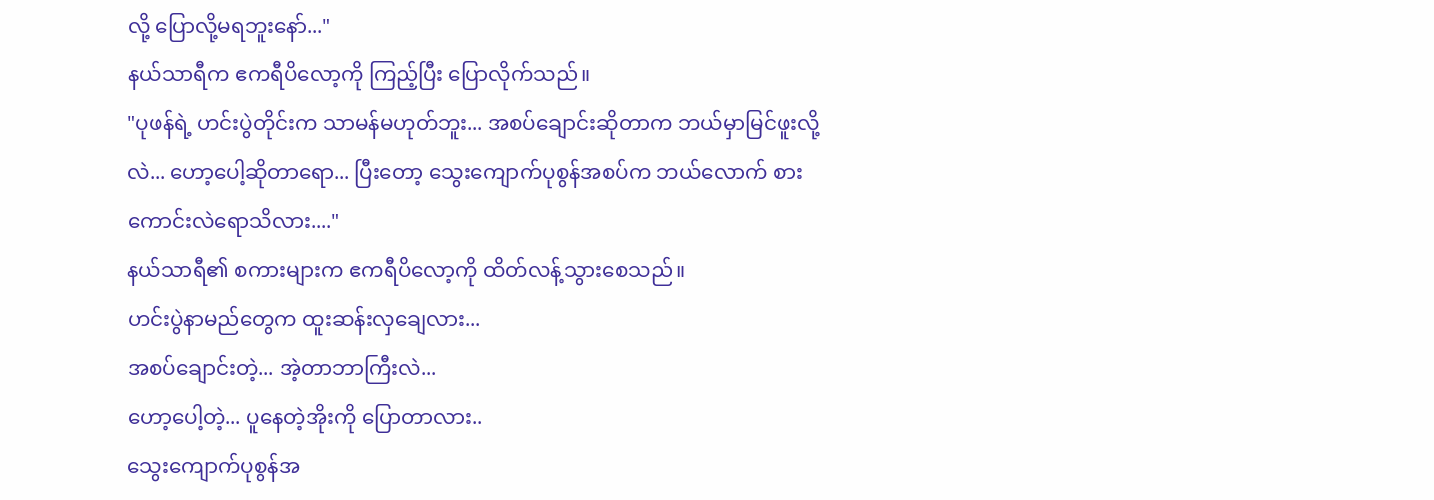လို့ ပြောလို့မရဘူးနော်..."
နယ်သာရီက ဧကရီပိလော့ကို ကြည့်ပြီး ပြောလိုက်သည်။
"ပုဖန်ရဲ့ ဟင်းပွဲတိုင်းက သာမန်မဟုတ်ဘူး... အစပ်ချောင်းဆိုတာက ဘယ်မှာမြင်ဖူးလို့လဲ... ဟော့ပေါ့ဆိုတာရော... ပြီးတော့ သွေးကျောက်ပုစွန်အစပ်က ဘယ်လောက် စားကောင်းလဲရောသိလား...."
နယ်သာရီ၏ စကားများက ဧကရီပိလော့ကို ထိတ်လန့်သွားစေသည်။
ဟင်းပွဲနာမည်တွေက ထူးဆန်းလှချေလား...
အစပ်ချောင်းတဲ့... အဲ့တာဘာကြီးလဲ...
ဟော့ပေါ့တဲ့... ပူနေတဲ့အိုးကို ပြောတာလား..
သွေးကျောက်ပုစွန်အ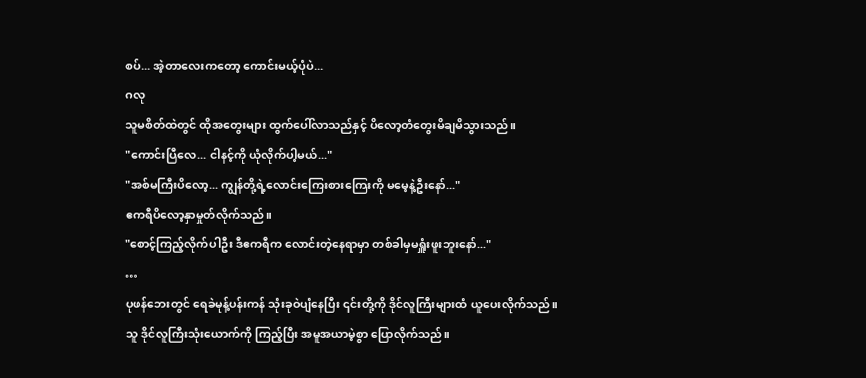စပ်... အဲ့တာလေးကတော့ ကောင်းမယ့်ပုံပဲ...
ဂလု
သူမစိတ်ထဲတွင် ထိုအတွေးများ ထွက်ပေါ်လာသည်နှင့် ပိလော့တံတွေးမိချမိသွားသည်။
"ကောင်းပြီလေ... ငါနင့်ကို ယုံလိုက်ပါ့မယ်..."
"အစ်မကြီးပိလော့... ကျွန်တို့ရဲ့လောင်းကြေးစားကြေးကို မမေ့နဲ့ဦးနော်..."
ဧကရီပိလော့နှာမှုတ်လိုက်သည်။
"စောင့်ကြည့်လိုက်ပါဦး ဒီဧကရီက လောင်းတဲ့နေရာမှာ တစ်ခါမှမရှူံးဖူးဘူးနော်..."
…
ပုဖန်ဘေးတွင် ရေခဲမုန့်ပန်းကန် သုံးခုဝဲပျံနေပြီး ၎င်းတို့ကို ဒိုင်လူကြီးများထံ ယူပေးလိုက်သည်။
သူ ဒိုင်လူကြီးသုံးယောက်ကို ကြည့်ပြီး အမူအယာမဲ့စွာ ပြောလိုက်သည်။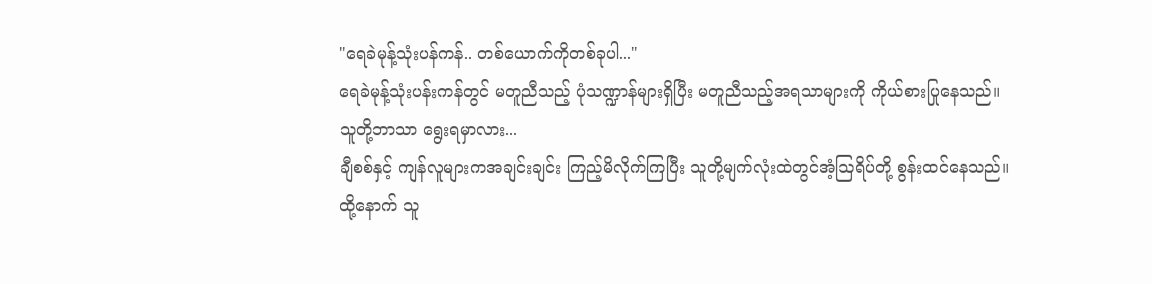"ရေခဲမုန့်သုံးပန်ကန်.. တစ်ယောက်ကိုတစ်ခုပါ..."
ရေခဲမုန့်သုံးပန်းကန်တွင် မတူညီသည့် ပုံသဏ္ဍာန်များရှိပြီး မတူညီသည့်အရသာများကို ကိုယ်စားပြုနေသည်။
သူတို့ဘာသာ ရွေးရမှာလား...
ချီစစ်နှင့် ကျန်လူများကအချင်းချင်း ကြည့်မိလိုက်ကြပြီး သူတို့မျက်လုံးထဲတွင်အံ့ဩရိပ်တို့ စွန်းထင်နေသည်။
ထို့နောက် သူ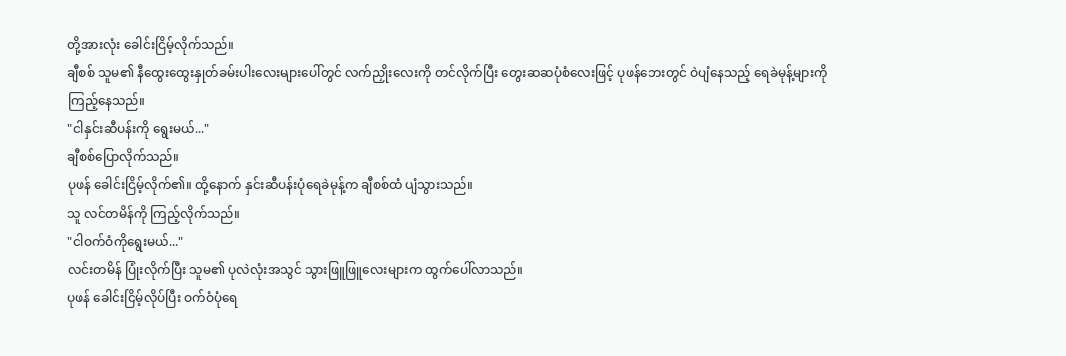တို့အားလုံး ခေါင်းငြိမ့်လိုက်သည်။
ချီစစ် သူမ၏ နီထွေးထွေးနှုတ်ခမ်းပါးလေးများပေါ်တွင် လက်ညှိုးလေးကို တင်လိုက်ပြီး တွေးဆဆပုံစံလေးဖြင့် ပုဖန်ဘေးတွင် ဝဲပျံနေသည့် ရေခဲမုန့်များကို ကြည့်နေသည်။
"ငါနှင်းဆီပန်းကို ရွေးမယ်..."
ချီစစ်ပြောလိုက်သည်။
ပုဖန် ခေါင်းငြိမ့်လိုက်၏။ ထို့နောက် နှင်းဆီပန်းပုံရေခဲမုန့်က ချီစစ်ထံ ပျံသွားသည်။
သူ လင်တမိန်ကို ကြည့်လိုက်သည်။
"ငါဝက်ဝံကိုရွေးမယ်..."
လင်းတမိန် ပြုံးလိုက်ပြီး သူမ၏ ပုလဲလုံးအသွင် သွားဖြူဖြူလေးများက ထွက်ပေါ်လာသည်။
ပုဖန် ခေါင်းငြိမ့်လိုပ်ပြီး ဝက်ဝံပုံရေ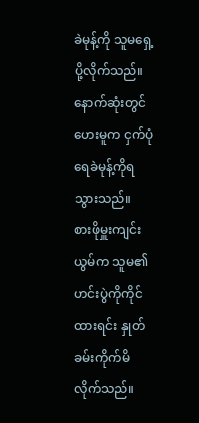ခဲမုန့်ကို သူမရှေ့ပို့လိုက်သည်။
နောက်ဆုံးတွင် ဟေးမူက ငှက်ပုံရေခဲမုန့်ကိုရသွားသည်။
စားဖိုမှူးကျင်းယွမ်က သူမ၏ ဟင်းပွဲကိုကိုင်ထားရင်း နှုတ်ခမ်းကိုက်မိလိုက်သည်။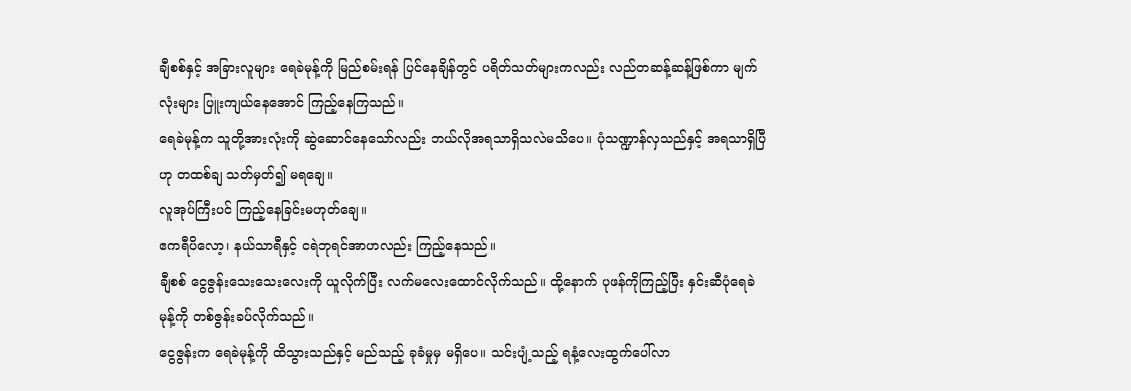ချီစစ်နှင့် အခြားလူများ ရေခဲမုန့်ကို မြည်စမ်းရန် ပြင်နေချိန်တွင် ပရိတ်သတ်များကလည်း လည်တဆန့်ဆန့်ဖြစ်ကာ မျက်လုံးများ ပြူးကျယ်နေအောင် ကြည့်နေကြသည်။
ရေခဲမုန့်က သူတို့အားလုံးကို ဆွဲဆောင်နေသော်လည်း ဘယ်လိုအရသာရှိသလဲမသိပေ။ ပုံသဏ္ဍာန်လှသည်နှင့် အရသာရှိပြီဟု တထစ်ချ သတ်မှတ်၍ မရချေ။
လူအုပ်ကြီးပင် ကြည့်နေခြင်းမဟုတ်ချေ။
ဧကရီပိလော့၊ နယ်သာရီနှင့် ငရဲဘုရင်အာဟလည်း ကြည့်နေသည်။
ချီစစ် ငွေဇွန်းသေးသေးလေးကို ယူလိုက်ပြီး လက်မလေးထောင်လိုက်သည်။ ထို့နောက် ပုဖန်ကိုကြည့်ပြီး နှင်းဆီပုံရေခဲမုန့်ကို တစ်ဇွန်းခပ်လိုက်သည်။
ငွေဇွန်းက ရေခဲမုန့်ကို ထိသွားသည်နှင့် မည်သည့် ခုခံမှုမှ မရှိပေ။ သင်းပျံ့သည့် ရနံ့လေးထွက်ပေါ်လာ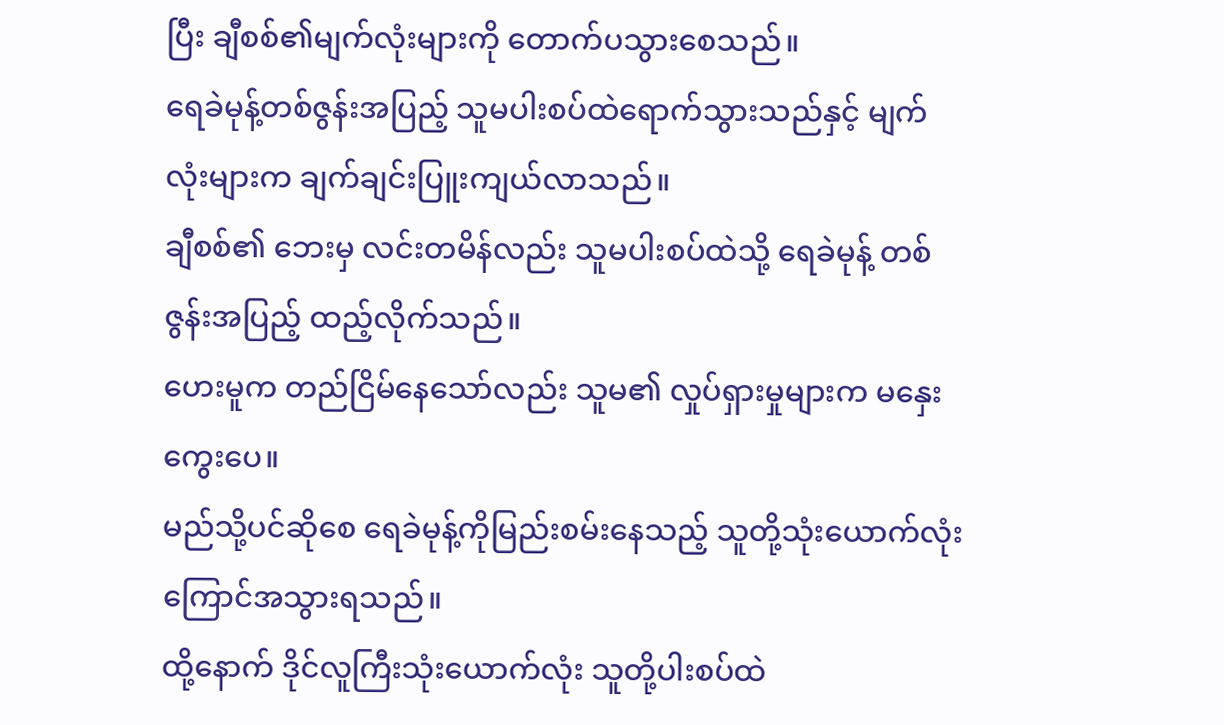ပြီး ချီစစ်၏မျက်လုံးများကို တောက်ပသွားစေသည်။
ရေခဲမုန့်တစ်ဇွန်းအပြည့် သူမပါးစပ်ထဲရောက်သွားသည်နှင့် မျက်လုံးများက ချက်ချင်းပြူးကျယ်လာသည်။
ချီစစ်၏ ဘေးမှ လင်းတမိန်လည်း သူမပါးစပ်ထဲသို့ ရေခဲမုန့် တစ်ဇွန်းအပြည့် ထည့်လိုက်သည်။
ဟေးမူက တည်ငြိမ်နေသော်လည်း သူမ၏ လှုပ်ရှားမှုများက မနှေးကွေးပေ။
မည်သို့ပင်ဆိုစေ ရေခဲမုန့်ကိုမြည်းစမ်းနေသည့် သူတို့သုံးယောက်လုံး ကြောင်အသွားရသည်။
ထို့နောက် ဒိုင်လူကြီးသုံးယောက်လုံး သူတို့ပါးစပ်ထဲ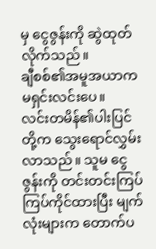မှ ငွေဇွန်းကို ဆွဲထုတ်လိုက်သည်။
ချီစစ်၏အမူအယာက မရှင်းလင်းပေ။
လင်းတမိန်၏ပါးပြင်တို့က သွေးရောင်လွှမ်းလာသည်။ သူမ ငွေဇွန်းကို တင်းတင်းကြပ်ကြပ်ကိုင်ထားပြီး မျက်လုံးများက တောက်ပ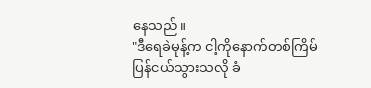နေသည်။
"ဒီရေခဲမုန့်က ငါ့ကိုနောက်တစ်ကြိမ်ပြန်ငယ်သွားသလို ခံ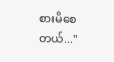စားမိစေတယ်..."